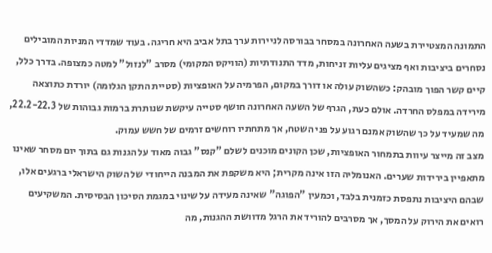התמונה המצטיירת בשעה האחרונה במסחר בבורסה לניירות ערך בתל אביב היא חריגה. בעוד שמדדי המניות המובילים נסחרים ביציבות ואף מציגים עליות זניחות, מדד התנודתיות (הוויקס המקומי) מסרב "לנזול" למטה כמצופה. בדרך כלל, קיים קשר הפוך מובהק: כשהשוק עולה או דורך במקום, הפרמיה על האופציות (סטיית התקן הגלומה) יורדת כתוצאה מירידה במפלס החרדה. אולם כעת, הגרף של השעה האחרונה חושף סטייה עיקשת שנותרת ברמות גבוהות של 22.2-22.3, מה שמעיד על כך שהשוק אמנם רגוע על פני השטח, אך מתחתיו רוחשים זרמים של חשש עמוק.
מצב זה מייצר עיוות בתמחור האופציות, שכן הקונים מוכנים לשלם "קנס" גבוה מאוד על הגנות גם בתוך יום מסחר שאינו מתאפיין בירידות שערים. האנומליה הזו אינה מקרית; היא משקפת את המבנה הייחודי של השוק הישראלי ברגעים אלו, שבהם היציבות נתפסת כזמנית בלבד, וכמעין "הפוגה" שאינה מעידה על שינוי במגמת הסיכון הבסיסית. המשקיעים רואים את הירוק על המסך, אך מסרבים להוריד את הרגל מדוושת ההגנות, מה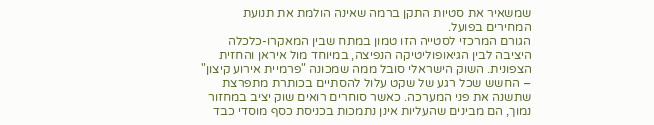שמשאיר את סטיות התקן ברמה שאינה הולמת את תנועת המחירים בפועל.
הגורם המרכזי לסטייה הזו טמון במתח שבין המאקרו-כלכלה היציבה לבין הגיאופוליטיקה הנפיצה, במיוחד מול איראן והחזית הצפונית. השוק הישראלי סובל ממה שמכונה "פרמיית אירוע קיצון" – החשש שכל רגע של שקט עלול להסתיים בכותרת מתפרצת שתשנה את פני המערכה. כאשר סוחרים רואים שוק יציב במחזור נמוך, הם מבינים שהעליות אינן נתמכות בכניסת כסף מוסדי כבד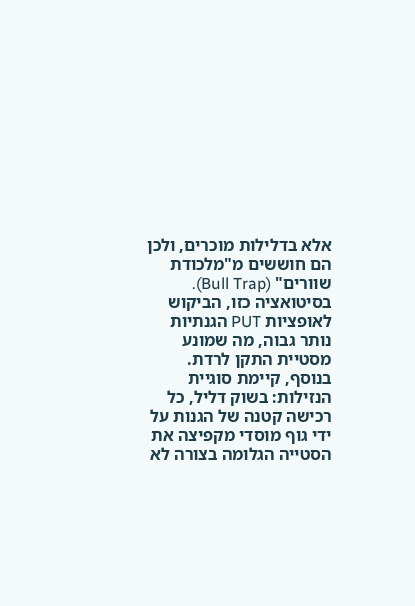אלא בדלילות מוכרים, ולכן הם חוששים מ"מלכודת שוורים" (Bull Trap). בסיטואציה כזו, הביקוש לאופציות PUT הגנתיות נותר גבוה, מה שמונע מסטיית התקן לרדת.
בנוסף, קיימת סוגיית הנזילות: בשוק דליל, כל רכישה קטנה של הגנות על ידי גוף מוסדי מקפיצה את הסטייה הגלומה בצורה לא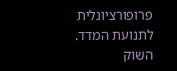פרופורציונלית לתנועת המדד. השוק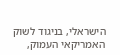הישראלי, בניגוד לשוק האמריקאי העמוק,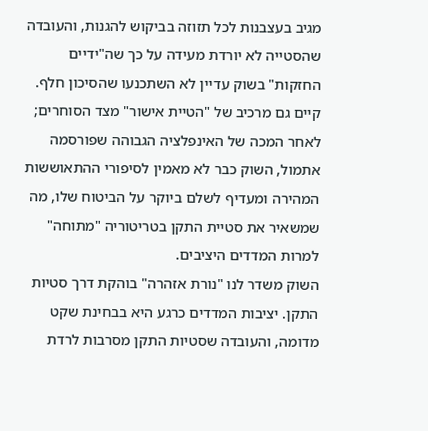מגיב בעצבנות לכל תזוזה בביקוש להגנות, והעובדה שהסטייה לא יורדת מעידה על כך שה"ידיים החזקות" בשוק עדיין לא השתכנעו שהסיכון חלף.
קיים גם מרכיב של "הטיית אישור" מצד הסוחרים; לאחר המכה של האינפלציה הגבוהה שפורסמה אתמול, השוק כבר לא מאמין לסיפורי ההתאוששות המהירה ומעדיף לשלם ביוקר על הביטוח שלו, מה שמשאיר את סטיית התקן בטריטוריה "מתוחה" למרות המדדים היציבים.
השוק משדר לנו "נורת אזהרה" בוהקת דרך סטיות התקן. יציבות המדדים כרגע היא בבחינת שקט מדומה, והעובדה שסטיות התקן מסרבות לרדת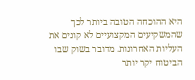היא ההוכחה הטובה ביותר לכך שהמשקיעים המקצועיים לא קונים את העליות האחרונות. מדובר בשוק שבו הביטוח יקר יותר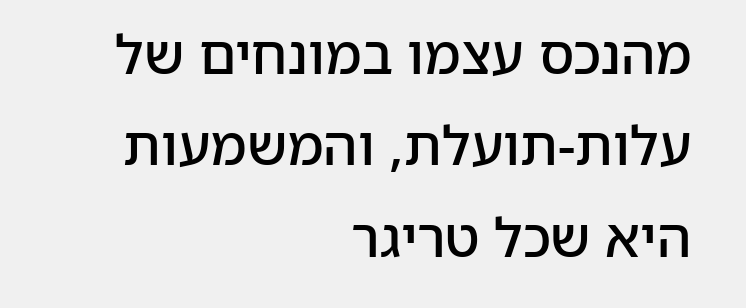מהנכס עצמו במונחים של עלות-תועלת, והמשמעות היא שכל טריגר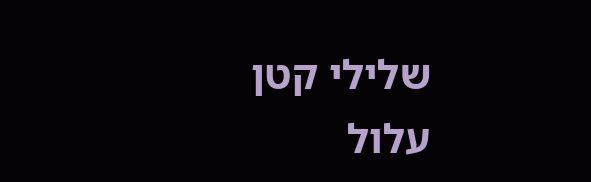שלילי קטן עלול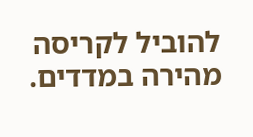להוביל לקריסה מהירה במדדים.